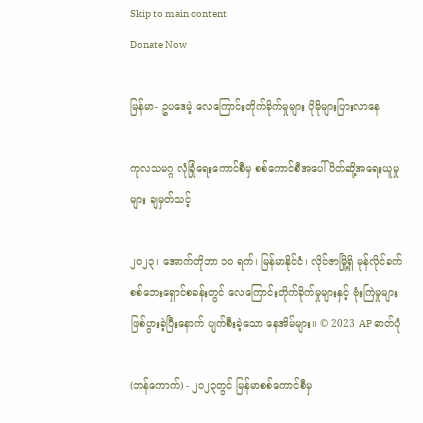Skip to main content
Donate Now

မြန်မာ- ဥပဒေမဲ့ လေကြောင်းတိုက်ခိုက်မှုများ ပိုမိုများပြားလာနေ

ကုလသမဂ္ဂ လုံခြုံရေးကောင်စီမှ စစ်ကောင်စီအပေါ် ပိတ်ဆို့အရေးယူမှုများ ချမှတ်သင့်

၂၀၂၃၊ အောက်တိုဘာ ၁၀ ရက်၊ မြန်မာနိုင်ငံ၊ လိုင်ဇာမြို့ရှိ မုန်လိုင်ခက် စစ်ဘေးရှောင်စခန်းတွင် လေကြောင်းတိုက်ခိုက်မှုများနှင့် ဗုံးကြဲမှုများ ဖြစ်ပွားခဲ့ပြီးနောက် ပျက်စီးခဲ့သော နေအိမ်များ။ © 2023 AP ဓာတ်ပုံ

(ဘန်ကောက်) - ၂၀၂၃တွင် မြန်မာစစ်ကောင်စီမှ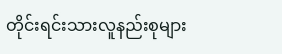တိုင်းရင်းသားလူနည်းစုများ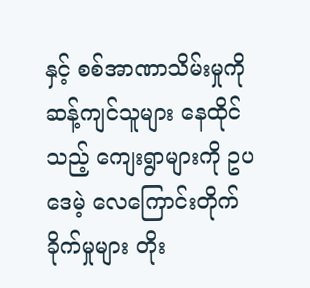နှင့် စစ်အာဏာသိမ်းမှုကို ဆန့်ကျင်သူများ နေထိုင်သည့် ကျေးရွာများကို ဥပဒေမဲ့ လေကြောင်းတိုက်ခိုက်မှုများ တိုး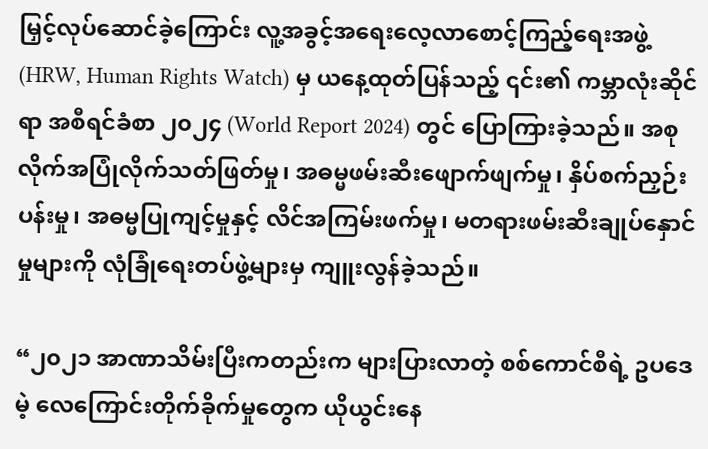မြှင့်လုပ်ဆောင်ခဲ့ကြောင်း လူ့အခွင့်အရေးလေ့လာစောင့်ကြည့်ရေးအဖွဲ့ (HRW, Human Rights Watch) မှ ယနေ့ထုတ်ပြန်သည့် ၎င်း၏ ကမ္ဘာလုံးဆိုင်ရာ အစီရင်ခံစာ ၂၀၂၄ (World Report 2024) တွင် ပြောကြားခဲ့သည်။ အစုလိုက်အပြုံလိုက်သတ်ဖြတ်မှု၊ အဓမ္မဖမ်းဆီးဖျောက်ဖျက်မှု၊ နှိပ်စက်ညှဉ်းပန်းမှု၊ အဓမ္မပြုကျင့်မှုနှင့် လိင်အကြမ်းဖက်မှု၊ မတရားဖမ်းဆီးချုပ်နှောင်မှုများကို လုံခြုံရေးတပ်ဖွဲ့များမှ ကျူးလွန်ခဲ့သည်။

“၂၀၂၁ အာဏာသိမ်းပြီးကတည်းက များပြားလာတဲ့ စစ်ကောင်စီရဲ့ ဥပဒေမဲ့ လေကြောင်းတိုက်ခိုက်မှုတွေက ယိုယွင်းနေ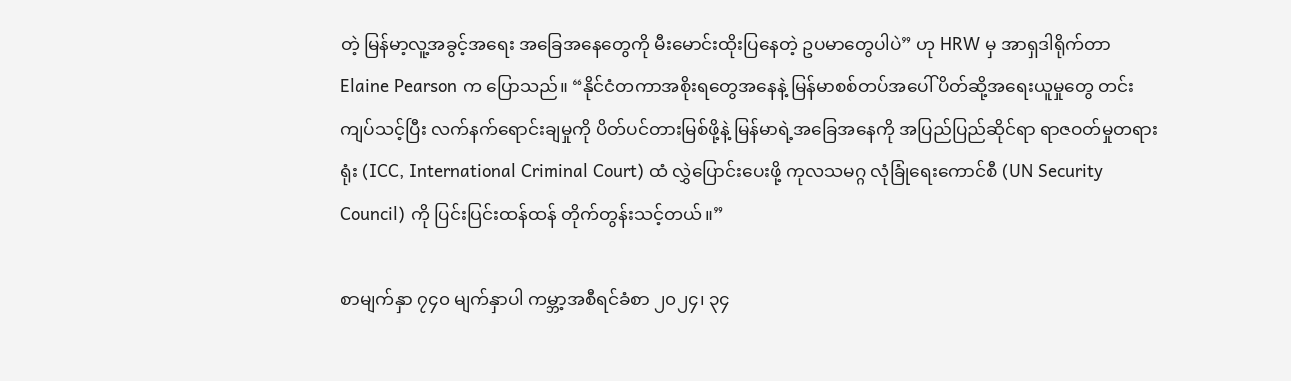တဲ့ မြန်မာ့လူ့အခွင့်အရေး အခြေအနေတွေကို မီးမောင်းထိုးပြနေတဲ့ ဥပမာတွေပါပဲ” ဟု HRW မှ အာရှဒါရိုက်တာ Elaine Pearson က ပြောသည်။ “နိုင်ငံတကာအစိုးရတွေအနေနဲ့ မြန်မာစစ်တပ်အပေါ် ပိတ်ဆို့အရေးယူမှုတွေ တင်းကျပ်သင့်ပြီး လက်နက်ရောင်းချမှုကို ပိတ်ပင်တားမြစ်ဖို့နဲ့ မြန်မာရဲ့အခြေအနေကို အပြည်ပြည်ဆိုင်ရာ ရာဇဝတ်မှုတရားရုံး (ICC, International Criminal Court) ထံ လွှဲပြောင်းပေးဖို့ ကုလသမဂ္ဂ လုံခြုံရေးကောင်စီ (UN Security Council) ကို ပြင်းပြင်းထန်ထန် တိုက်တွန်းသင့်တယ်။”

စာမျက်နှာ ၇၄၀ မျက်နှာပါ ကမ္ဘာ့အစီရင်ခံစာ ၂၀၂၄၊ ၃၄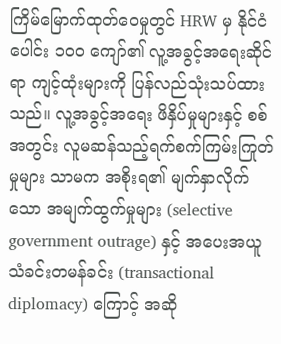ကြိမ်မြောက်ထုတ်ဝေမှုတွင် HRW မှ နိုင်ငံပေါင်း ၁၀၀ ကျော်၏ လူ့အခွင့်အရေးဆိုင်ရာ ကျင့်ထုံးများကို ပြန်လည်သုံးသပ်ထားသည်။ လူ့အခွင့်အရေး ဖိနှိပ်မှုများနှင့် စစ်အတွင်း လူမဆန်သည့်ရက်စက်ကြမ်းကြုတ်မှုများ သာမက အစိုးရ၏ မျက်နှာလိုက်သော အမျက်ထွက်မှုများ (selective government outrage) နှင့် အပေးအယူ သံခင်းတမန်ခင်း (transactional diplomacy) ကြောင့် အဆို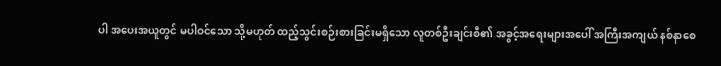ပါ အပေးအယူတွင် မပါဝင်သော သို့မဟုတ် ထည့်သွင်းစဉ်းစားခြင်းမရှိသော လူတစ်ဦးချင်းစီ၏ အခွင့်အရေးများအပေါ် အကြီးအကျယ် နစ်နာစေ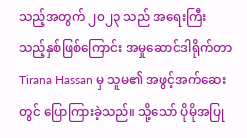သည့်အတွက် ၂၀၂၃ သည် အရေးကြီးသည့်နှစ်ဖြစ်ကြောင်း အမှုဆောင်ဒါရိုက်တာ Tirana Hassan မှ သူမ၏ အဖွင့်အက်ဆေးတွင် ပြောကြားခဲ့သည်။ သို့သော် ပိုမိုအပြု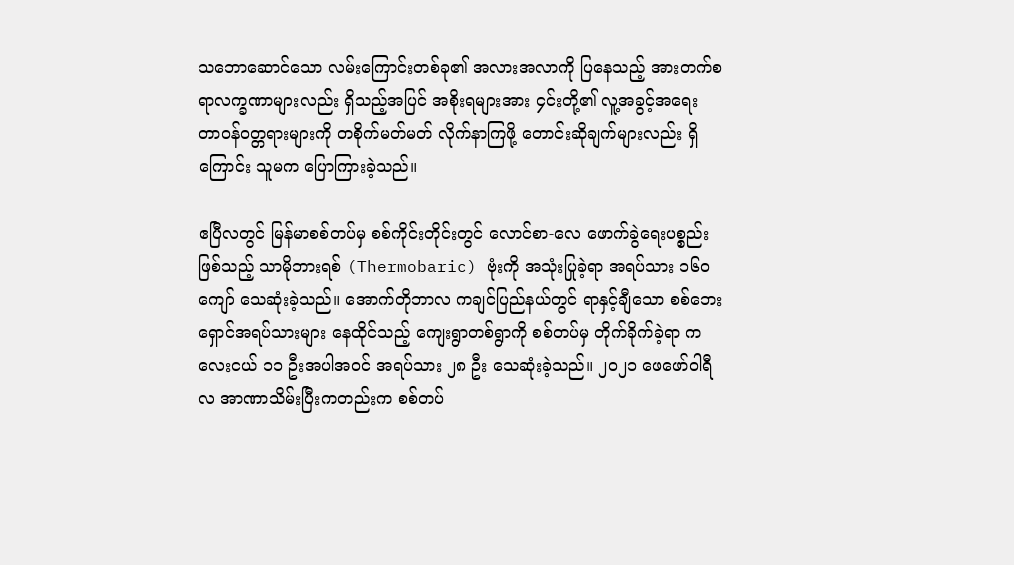သဘောဆောင်သော လမ်းကြောင်းတစ်ခု၏ အလားအလာကို ပြနေသည့် အားတက်စရာလက္ခဏာများလည်း ရှိသည့်အပြင် အစိုးရများအား ၄င်းတို့၏ လူ့အခွင့်အရေး တာဝန်ဝတ္တရားများကို တစိုက်မတ်မတ် လိုက်နာကြဖို့ တောင်းဆိုချက်များလည်း ရှိကြောင်း သူမက ပြောကြားခဲ့သည်။

ဧပြီလတွင် မြန်မာစစ်တပ်မှ စစ်ကိုင်းတိုင်းတွင် လောင်စာ-လေ ဖောက်ခွဲရေးပစ္စည်းဖြစ်သည့် သာမိုဘားရစ် (Thermobaric) ဗုံးကို အသုံးပြုခဲ့ရာ အရပ်သား ၁၆၀ ကျော် သေဆုံးခဲ့သည်။ အောက်တိုဘာလ ကချင်ပြည်နယ်တွင် ရာနှင့်ချီသော စစ်ဘေးရှောင်အရပ်သားများ နေထိုင်သည့် ကျေးရွာတစ်ရွာကို စစ်တပ်မှ တိုက်ခိုက်ခဲ့ရာ ကလေးငယ် ၁၁ ဦးအပါအဝင် အရပ်သား ၂၈ ဦး သေဆုံးခဲ့သည်။ ၂၀၂၁ ဖေဖော်ဝါရီလ အာဏာသိမ်းပြီးကတည်းက စစ်တပ်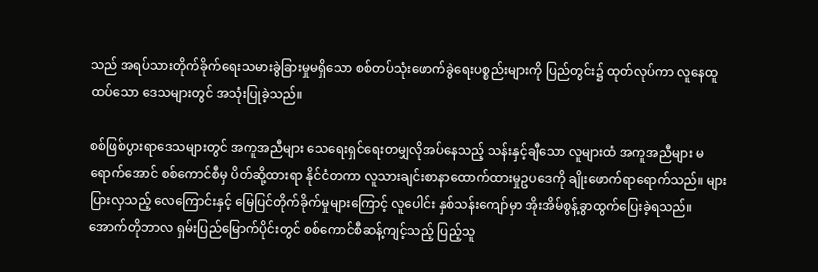သည် အရပ်သားတိုက်ခိုက်ရေးသမားခွဲခြားမှုမရှိသော စစ်တပ်သုံးဖောက်ခွဲရေးပစ္စည်းများကို ပြည်တွင်း၌ ထုတ်လုပ်ကာ လူနေထူထပ်သော ဒေသများတွင် အသုံးပြုခဲ့သည်။

စစ်ဖြစ်ပွားရာဒေသများတွင် အကူအညီများ သေရေးရှင်ရေးတမျှလိုအပ်နေသည့် သန်းနှင့်ချီသော လူများထံ အကူအညီများ မရောက်အောင် စစ်ကောင်စီမှ ပိတ်ဆို့ထားရာ နိုင်ငံတကာ လူသားချင်းစာနာထောက်ထားမှုဥပဒေကို ချိုးဖောက်ရာရောက်သည်။ များပြားလှသည့် လေကြောင်းနှင့် မြေပြင်တိုက်ခိုက်မှုများကြောင့် လူပေါင်း နှစ်သန်းကျော်မှာ အိုးအိမ်စွန့်ခွာထွက်ပြေးခဲ့ရသည်။ အောက်တိုဘာလ ရှမ်းပြည်မြောက်ပိုင်းတွင် စစ်ကောင်စီဆန့်ကျင့်သည့် ပြည့်သူ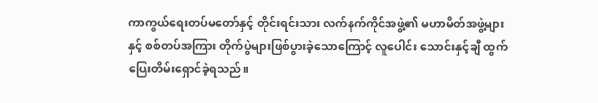ကာကွယ်ရေးတပ်မတော်နှင့် တိုင်းရင်းသား လက်နက်ကိုင်အဖွဲ့၏ မဟာမိတ်အဖွဲ့များနှင့် စစ်တပ်အကြား တိုက်ပွဲများဖြစ်ပွားခဲ့သောကြောင့် လူပေါင်း သောင်းနှင့်ချီ ထွက်ပြေးတိမ်းရှောင်ခဲ့ရသည်။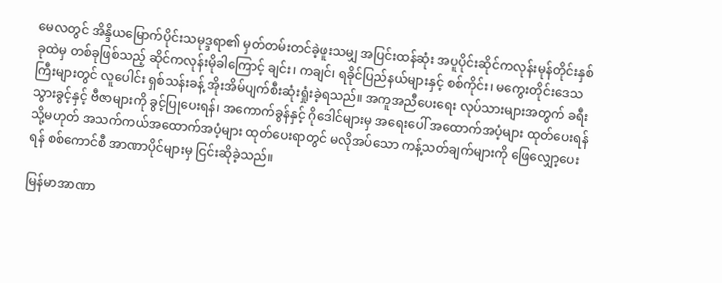မေလတွင် အိန္ဒိယမြောက်ပိုင်းသမုဒ္ဒရာ၏ မှတ်တမ်းတင်ခဲ့ဖူးသမျှ အပြင်းထန်ဆုံး အပူပိုင်းဆိုင်ကလုန်းမုန်တိုင်းနှစ်ခုထဲမှ တစ်ခုဖြစ်သည့် ဆိုင်ကလုန်းမိုခါကြောင့် ချင်း၊ ကချင်၊ ရခိုင်ပြည်နယ်များနှင့် စစ်ကိုင်း၊ မကွေးတိုင်းဒေသကြီးများတွင် လူပေါင်း ရှစ်သန်းခန့် အိုးအိမ်ပျက်စီးဆုံးရှုံးခဲ့ရသည်။ အကူအညီပေးရေး လုပ်သားများအတွက် ခရီးသွားခွင့်နှင့် ဗီဇာများကို ခွင့်ပြုပေးရန်၊ အကောက်ခွန်နှင့် ဂိုဒေါင်များမှ အရေးပေါ် အထောက်အပံ့များ ထုတ်ပေးရန် သို့မဟုတ် အသက်ကယ်အထောက်အပံ့များ ထုတ်ပေးရာတွင် မလိုအပ်သော ကန့်သတ်ချက်များကို ဖြေလျှော့ပေးရန် စစ်ကောင်စီ အာဏာပိုင်များမှ ငြင်းဆိုခဲ့သည်။

မြန်မာအာဏာ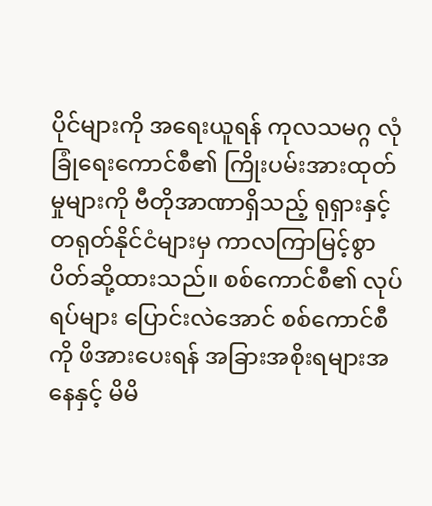ပိုင်များကို အရေးယူရန် ကုလသမဂ္ဂ လုံခြုံရေးကောင်စီ၏ ကြိုးပမ်းအားထုတ်မှုများကို ဗီတိုအာဏာရှိသည့် ရုရှားနှင့် တရုတ်နိုင်ငံများမှ ကာလကြာမြင့်စွာ ပိတ်ဆို့ထားသည်။ စစ်ကောင်စီ၏ လုပ်ရပ်များ ပြောင်းလဲအောင် စစ်ကောင်စီကို ဖိအားပေးရန် အခြားအစိုးရများအနေနှင့် မိမိ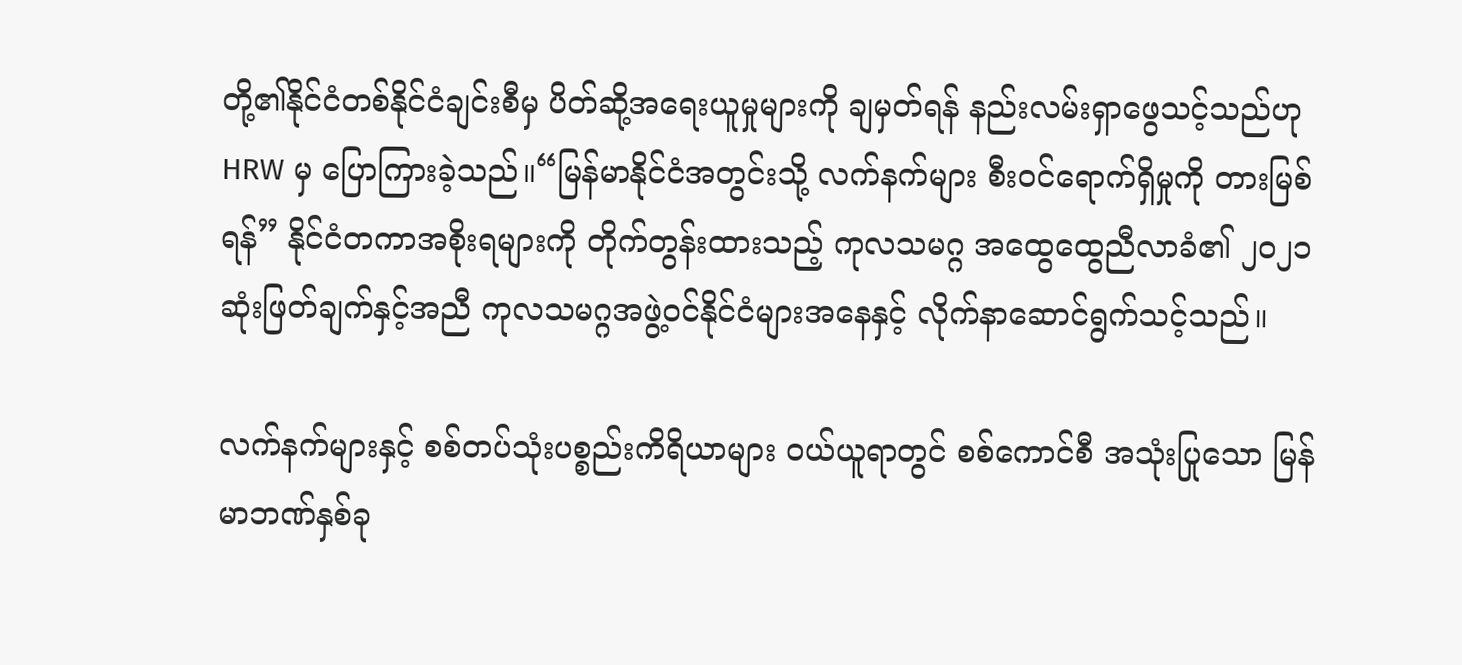တို့၏နိုင်ငံတစ်နိုင်ငံချင်းစီမှ ပိတ်ဆို့အရေးယူမှုများကို ချမှတ်ရန် နည်းလမ်းရှာဖွေသင့်သည်ဟု HRW မှ ပြောကြားခဲ့သည်။“မြန်မာနိုင်ငံအတွင်းသို့ လက်နက်များ စီးဝင်ရောက်ရှိမှုကို တားမြစ်ရန်” နိုင်ငံတကာအစိုးရများကို တိုက်တွန်းထားသည့် ကုလသမဂ္ဂ အထွေထွေညီလာခံ၏ ၂၀၂၁ ဆုံးဖြတ်ချက်နှင့်အညီ ကုလသမဂ္ဂအဖွဲ့ဝင်နိုင်ငံများအနေနှင့် လိုက်နာဆောင်ရွက်သင့်သည်။

လက်နက်များနှင့် စစ်တပ်သုံးပစ္စည်းကိရိယာများ ဝယ်ယူရာတွင် စစ်ကောင်စီ အသုံးပြုသော မြန်မာဘဏ်နှစ်ခု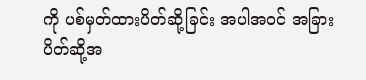ကို ပစ်မှတ်ထားပိတ်ဆို့ခြင်း အပါအဝင် အခြားပိတ်ဆို့အ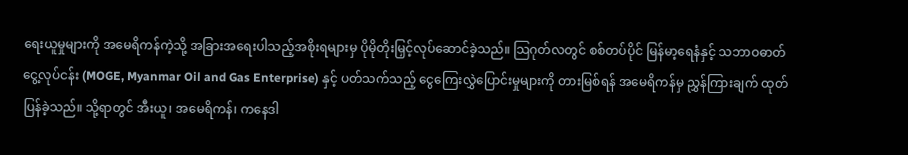ရေးယူမှုများကို အမေရိကန်ကဲ့သို့ အခြားအရေးပါသည့်အစိုးရများမှ ပိုမိုတိုးမြှင့်လုပ်ဆောင်ခဲ့သည်။ သြဂုတ်လတွင် စစ်တပ်ပိုင် မြန်မာ့ရေနံနှင့် သဘာဝဓာတ်ငွေ့လုပ်ငန်း (MOGE, Myanmar Oil and Gas Enterprise) နှင့် ပတ်သက်သည့် ငွေကြေးလွှဲပြောင်းမှုများကို တားမြစ်ရန် အမေရိကန်မှ ညွှန်ကြားချက် ထုတ်ပြန်ခဲ့သည်။ သို့ရာတွင် အီးယူ၊ အမေရိကန်၊ ကနေဒါ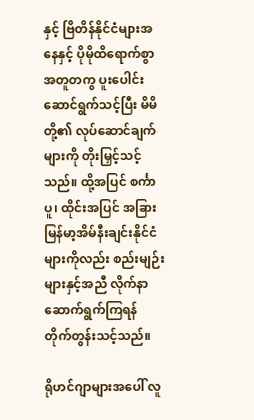နှင့် ဗြိတိန်နိုင်ငံများအနေနှင့် ပိုမိုထိရောက်စွာ အတူတကွ ပူးပေါင်းဆောင်ရွက်သင့်ပြီး မိမိတို့၏ လုပ်ဆောင်ချက်များကို တိုးမြှင့်သင့်သည်။ ထို့အပြင် စင်္ကာပူ၊ ထိုင်းအပြင် အခြားမြန်မာ့အိမ်နီးချင်းနိုင်ငံများကိုလည်း စည်းမျဉ်းများနှင့်အညီ လိုက်နာဆောက်ရွက်ကြရန် တိုက်တွန်းသင့်သည်။

ရိုဟင်ဂျာများအပေါ် လူ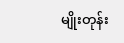မျိုးတုန်း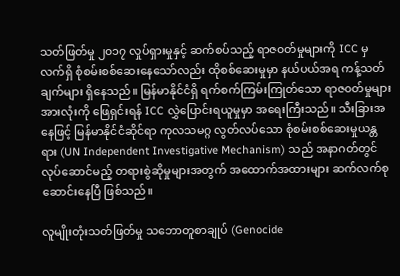သတ်ဖြတ်မှု ၂၀၁၇ လှုပ်ရှားမှုနှင့် ဆက်စပ်သည့် ရာဇ၀တ်မှုများကို ICC မှ လက်ရှိ စုံစမ်းစစ်ဆေးနေသော်လည်း ထိုစစ်ဆေးမှုမှာ နယ်ပယ်အရ ကန့်သတ်ချက်များ ရှိနေသည်။ မြန်မာနိုင်ငံရှိ ရက်စက်ကြမ်းကြုတ်သော ရာဇ၀တ်မှုများအားလုံးကို ဖြေရှင်းရန် ICC လွှဲပြောင်းရယူမှုမှာ အရေးကြီးသည်။ သီးခြားအနေဖြင့် မြန်မာနိုင်ငံဆိုင်ရာ ကုလသမဂ္ဂ လွတ်လပ်သော စုံစမ်းစစ်ဆေးမှုယန္တရား (UN Independent Investigative Mechanism) သည် အနာဂတ်တွင် လုပ်ဆောင်မည့် တရားစွဲဆိုမှုများအတွက် အထောက်အထားများ ဆက်လက်စုဆောင်းနေပြီ ဖြစ်သည်။

လူမျိုးတုံးသတ်ဖြတ်မှု သဘောတူစာချုပ် (Genocide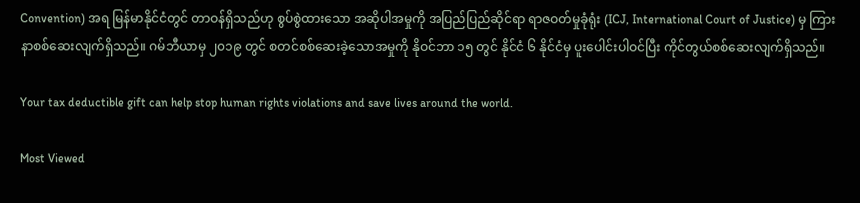Convention) အရ မြန်မာနိုင်ငံတွင် တာဝန်ရှိသည်ဟု စွပ်စွဲထားသော အဆိုပါအမှုကို အပြည်ပြည်ဆိုင်ရာ ရာဇဝတ်မှုခုံရုံး (ICJ, International Court of Justice) မှ ကြားနာစစ်ဆေးလျက်ရှိသည်။ ဂမ်ဘီယာမှ ၂၀၁၉ တွင် စတင်စစ်ဆေးခဲ့သောအမှုကို နိုဝင်ဘာ ၁၅ တွင် နိုင်ငံ ၆ နိုင်ငံမှ ပူးပေါင်းပါဝင်ပြီး ကိုင်တွယ်စစ်ဆေးလျက်ရှိသည်။

Your tax deductible gift can help stop human rights violations and save lives around the world.

Most Viewed